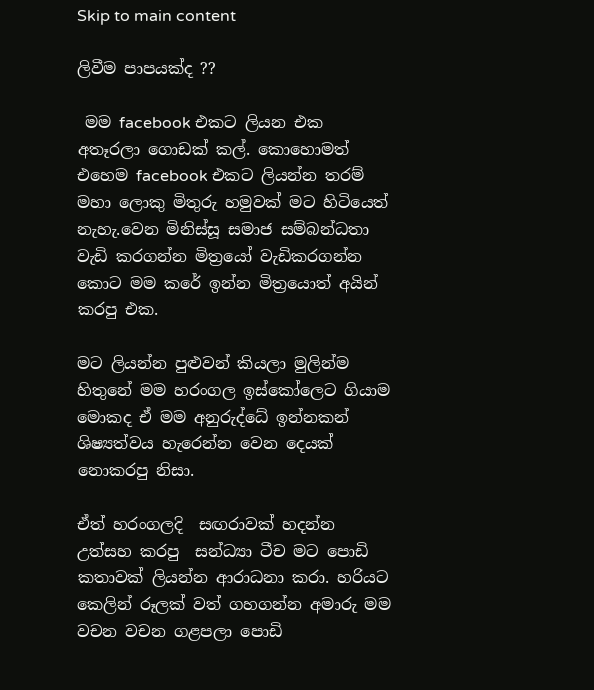Skip to main content

ලිවීම පාපයක්ද ??

 මම facebook එකට ලියන එක අතෑරලා ගොඩක් කල්. කොහොමත් එහෙම facebook එකට ලියන්න තරම් මහා ලොකු මිතුරු හමුවක් මට හිටියෙත් නැහැ.වෙන මිනිස්සූ සමාජ සම්බන්ධතා වැඩි කරගන්න මිත්‍රයෝ වැඩිකරගන්න කොට මම කරේ ඉන්න මිත්‍රයොත් අයින් කරපු එක.

මට ලියන්න පුළුවන් කියලා මුලින්ම හිතුනේ මම හරංගල ඉස්කෝලෙට ගියාම මොකද ඒ මම අනුරුද්ධේ ඉන්නකන් ශිෂ්‍යත්වය හැරෙන්න වෙන දෙයක් නොකරපු නිසා.

ඒත් හරංගලදි  සඟරාවක් හදන්න උත්සහ කරපු  සන්ධ්‍යා ටීච මට පොඩි කතාවක් ලියන්න ආරාධනා කරා. හරියට කෙලින් රූලක් වත් ගහගන්න අමාරු මම වචන වචන ගළපලා පොඩි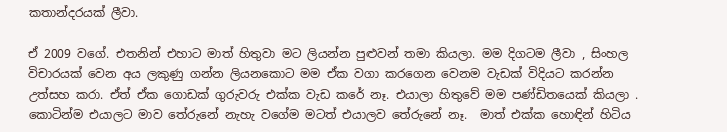කතාන්දරයක් ලීවා.

ඒ 2009 වගේ. එතනින් එහාට මාත් හිතුවා මට ලියන්න පුළුවන් තමා කියලා. මම දිගටම ලීවා , සිංහල විචාරයක් වෙන අය ලකුණු ගන්න ලියනකොට මම ඒක වගා කරගෙන වෙනම වැඩක් විදියට කරන්න උත්සහ කරා. ඒත් ඒක ගොඩක් ගුරුවරු එක්ක වැඩ කරේ නෑ. එයාලා හිතුවේ මම පණ්ඩිතයෙක් කියලා . කොටින්ම එයාලට මාව තේරුනේ නැහැ වගේම මටත් එයාලව තේරුනේ නෑ.  මාත් එක්ක හොඳින් හිටිය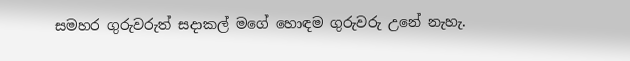සමහර ගුරුවරුත් සදාකල් මගේ හොඳම ගුරුවරු උනේ නැහැ.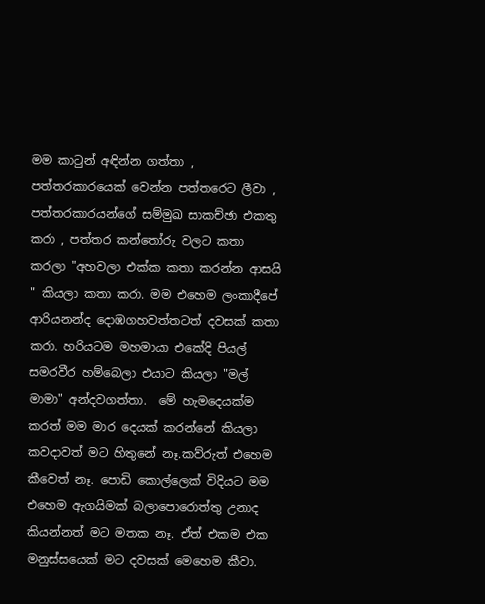මම කාටුන් අඳින්න ගත්තා , පත්තරකාරයෙක් වෙන්න පත්තරෙට ලීවා , පත්තරකාරයන්ගේ සම්මුඛ සාකච්ඡා එකතු කරා , පත්තර කන්තෝරු වලට කතා කරලා "අහවලා එක්ක කතා කරන්න ආසයි " කියලා කතා කරා. මම එහෙම ලංකාදීපේ ආරියනන්ද දොඹගහවත්තටත් දවසක් කතා කරා. හරියටම මහමායා එකේදි පියල් සමරවීර හම්බෙලා එයාට කියලා "මල් මාමා" අන්දවගත්තා.  මේ හැමදෙයක්ම කරත් මම මාර දෙයක් කරන්නේ කියලා කවදාවත් මට හිතුනේ නෑ.කව්රුත් එහෙම කීවෙත් නෑ. පොඩි කොල්ලෙක් විදියට මම එහෙම ඇගයිමක් බලාපොරොත්තු උනාද කියන්නත් මට මතක නෑ. ඒත් එකම එක මනුස්සයෙක් මට දවසක් මෙහෙම කීවා.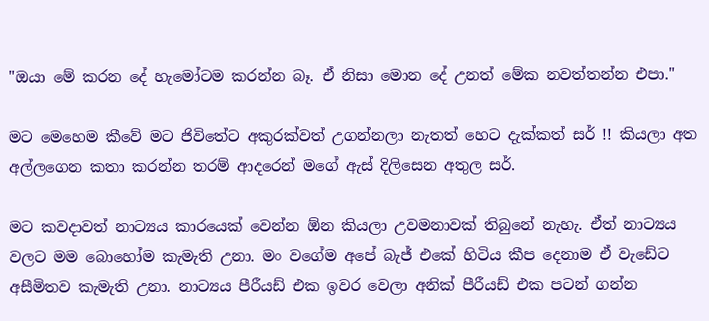"ඔයා මේ කරන දේ හැමෝටම කරන්න බෑ. ඒ නිසා මොන දේ උනත් මේක නවත්තන්න එපා."

මට මෙහෙම කීවේ මට ජිවිතේට අකුරක්වත් උගන්නලා නැතත් හෙට දැක්කත් සර් !! කියලා අත අල්ලගෙන කතා කරන්න තරම් ආදරෙන් මගේ ඇස් දිලිසෙන අතුල සර්.

මට කවදාවත් නාට්‍යය කාරයෙක් වෙන්න ඕන කියලා උවමනාවක් තිබුනේ නැහැ. ඒත් නාට්‍යය වලට මම බොහෝම කැමැති උනා. මං වගේම අපේ බැජ් එකේ හිටිය කීප දෙනාම ඒ වැඩේට අසීමිතව කැමැති උනා. නාට්‍යය පීරීයඩ් එක ඉවර වෙලා අනික් පීරීයඩ් එක පටන් ගන්න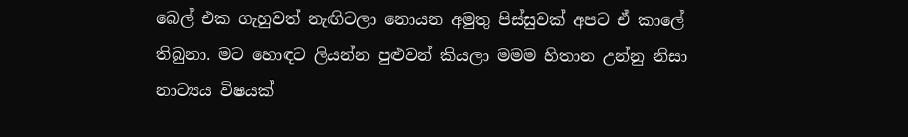බෙල් එක ගැහුවත් නැඟිටලා නොයන අමුතු පිස්සුවක් අපට ඒ කාලේ තිබුනා. මට හොඳට ලියන්න පුළුවන් කියලා මමම හිතාන උන්නු නිසා නාට්‍යය විෂයක්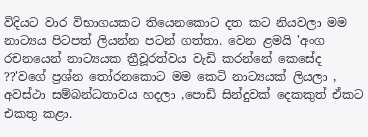විදියට වාර විභාගයකට තියෙනකොට දත කට නියවලා මම නාට්‍යය පිටපත් ලියන්න පටන් ගත්තා. වෙන ළමයි 'අංග රචනයෙන් නාට්‍යයක ත්‍රීවූරත්වය වැඩි කරන්නේ කෙසේද ??'වගේ ප්‍රශ්න තෝරනකොට මම කෙටි නාට්‍යයක් ලියලා , අවස්ථා සම්බන්ධතාවය හදලා ,පොඩි සින්දුවක් දෙකකුත් ඒකට එකතු කළා.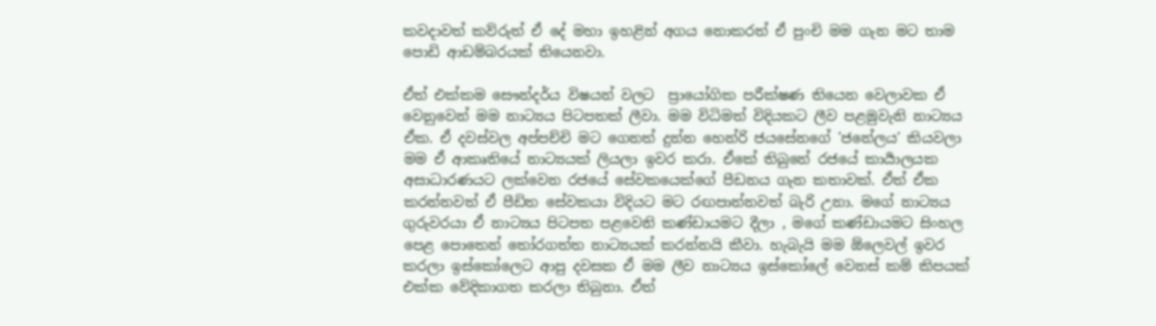කවදාවත් කව්රුත් ඒ දේ මහා ඉහළින් අගය නොකරත් ඒ පුංචි මම ගැන මට තාම පොඩි ආඩම්බරයක් තියෙනවා.

ඒත් එක්කම සෞන්දර්ය විෂයන් වලට  ප්‍රායෝගික පරීක්ෂණ තියෙන වෙලාවක ඒ වෙනුවෙන් මම නාට්‍යය පිටපතක් ලීවා. මම විධිමත් විදියකට ලීව පළමුවැනි නාට්‍යය ඒක. ඒ දවස්වල අප්පච්චි මට ගෙනත් දුන්න හෙන්රි ජයසේනගේ 'ජනේලය' කියවලා මම ඒ ආකෘතියේ නාට්‍යයක් ලියලා ඉවර කරා. ඒකේ තිබුනේ රජයේ කාර්‍යාලයක අසාධාරණයට ලක්වෙන රජයේ සේවකයෙක්ගේ පීඩනය ගැන කතාවක්. ඒත් ඒක කරන්නවත් ඒ පීඩිත සේවකයා විදියට මට රඟපාන්නවත් බැරි උනා. මගේ නාට්‍යය ගුරුවරයා ඒ නාට්‍යය පිටපත පළවෙනි කණ්ඩායමට දීලා , මගේ කණ්ඩායමට සිංහල පෙළ පොතෙන් තෝරගත්ත නාට්‍යයක් කරන්නයි කීවා. හැබැයි මම ඕලෙවල් ඉවර කරලා ඉස්කෝලෙට ආපු දවසක ඒ මම ලීව නාට්‍යය ඉස්කෝලේ වෙනස් කම් කිපයක් එක්ක වේදිකාගත කරලා තිබුනා. ඒත්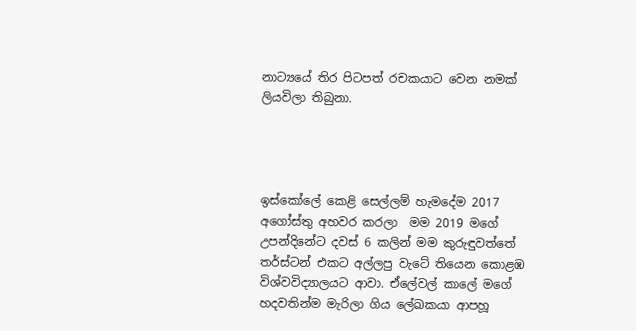නාට්‍යයේ තිර පිටපත් රචකයාට වෙන නමක් ලියවිලා තිබුනා.




ඉස්කෝලේ කෙළි සෙල්ලම් හැමදේම 2017 අගෝස්තු අහවර කරලා  මම 2019 මගේ උපන්දිනේට දවස් 6 කලින් මම කුරුඳුවත්තේ තර්ස්ටන් එකට අල්ලපු වැටේ තියෙන කොළඹ විශ්වවිද්‍යාලයට ආවා. ඒලේවල් කාලේ මගේ හදවතින්ම මැරිලා ගිය ලේඛකයා ආපහූ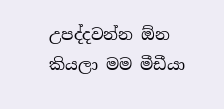උපද්දවන්න ඕන කියලා මම මීඩීයා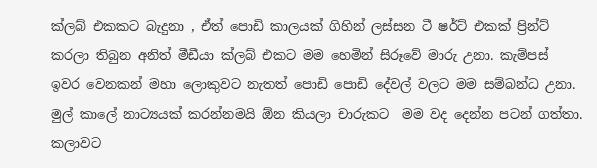ක්ලබ් එකකට බැදුනා , ඒත් පොඩි කාලයක් ගිහින් ලස්සන ටී ෂර්ට් එකක් ප්‍රින්ට් කරලා තිබුන අනිත් මීඩීයා ක්ලබ් එකට මම හෙමින් සිරූවේ මාරු උනා. කැම්පස් ඉවර වෙනකන් මහා ලොකුවට නැතත් පොඩි පොඩි දේවල් වලට මම සම්බන්ධ උනා.
මුල් කාලේ නාට්‍යයක් කරන්නමයි ඕන කියලා චාරුකට  මම වද දෙන්න පටන් ගත්තා. කලාවට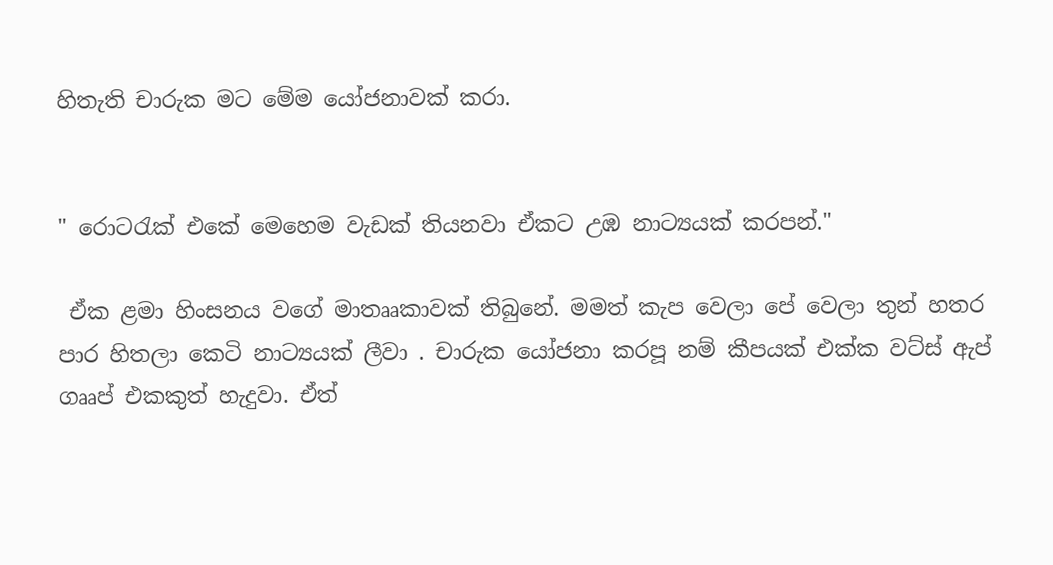හිතැති චාරුක මට මේම යෝජනාවක් කරා.


" රොටරැක් එකේ මෙහෙම වැඩක් තියනවා ඒකට උඹ නාට්‍යයක් කරපන්."

 ඒක ළමා හිංසනය වගේ මාතෲකාවක් තිබුනේ. මමත් කැප වෙලා පේ වෙලා තුන් හතර පාර හිතලා කෙටි නාට්‍යයක් ලීවා . චාරුක යෝජනා කරපූ නම් කීපයක් එක්ක වට්ස් ඇප් ගෲප් එකකුත් හැදුවා. ඒත්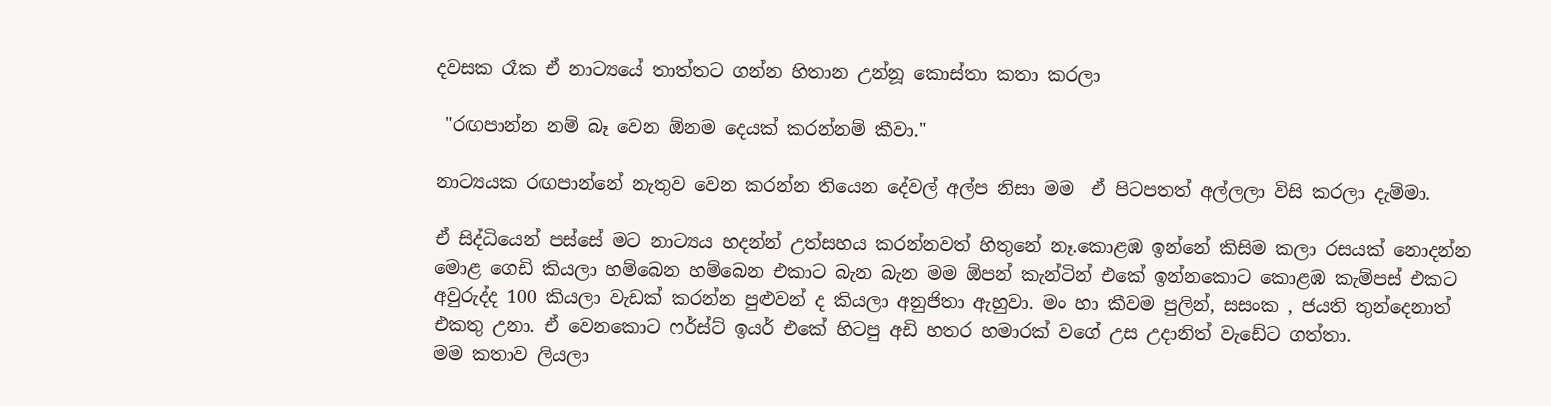දවසක රෑක ඒ නාට්‍යයේ තාත්තට ගන්න හිතාන උන්නූ කොස්තා කතා කරලා

 "රඟපාන්න නම් බෑ වෙන ඕනම දෙයක් කරන්නම් කීවා."

නාට්‍යයක රඟපාන්නේ නැතුව වෙන කරන්න තියෙන දේවල් අල්ප නිසා මම  ඒ පිටපතත් අල්ලලා විසි කරලා දැම්මා.

ඒ සිද්ධියෙන් පස්සේ මට නාට්‍යය හදන්න් උත්සහය කරන්නවත් හිතුනේ නෑ.කොළඹ ඉන්නේ කිසිම කලා රසයක් නොදන්න මොළ ගෙඩි කියලා හම්බෙන හම්බෙන එකාට බැන බැන මම ඕපන් කැන්ටින් එකේ ඉන්නකොට කොළඹ කැම්පස් එකට අවුරුද්ද 100 කියලා වැඩක් කරන්න පුළුවන් ද කියලා අනුජිතා ඇහුවා. මං හා කීවම පුලින්, සසංක , ජයති තුන්දෙනාත් එකතු උනා. ඒ වෙනකොට ෆර්ස්ට් ඉයර් එකේ හිටපු අඩි හතර හමාරක් වගේ උස උදානිත් වැඩේට ගත්තා.
මම කතාව ලියලා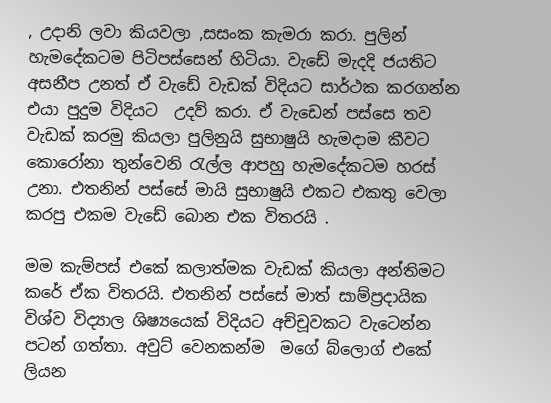, උදානි ලවා කියවලා ,සසංක කැමරා කරා. පුලින් හැමදේකටම පිටිපස්සෙන් හිටියා. වැඩේ මැදදි ජයතිට අසනීප උනත් ඒ වැඩේ වැඩක් විදියට සාර්ථක කරගන්න  එයා පුදුම විදියට  උදව් කරා. ඒ වැඩෙන් පස්සෙ තව වැඩක් කරමු කියලා පුලිනුයි සුභාෂුයි හැමදාම කීවට කොරෝනා තුන්වෙනි රැල්ල ආපහු හැමදේකටම හරස් උනා. එතනින් පස්සේ මායි සුභාෂුයි එකට එකතු වෙලා කරපු එකම වැඩේ බොන එක විතරයි .

මම කැම්පස් එකේ කලාත්මක වැඩක් කියලා අන්තිමට කරේ ඒක විතරයි. එතනින් පස්සේ මාත් සාම්ප්‍රදායික විශ්ව විද්‍යාල ශිෂ්‍යයෙක් විදියට අච්චූවකට වැටෙන්න පටන් ගත්තා. අවුට් වෙනකන්ම  මගේ බ්ලොග් එකේ ලියන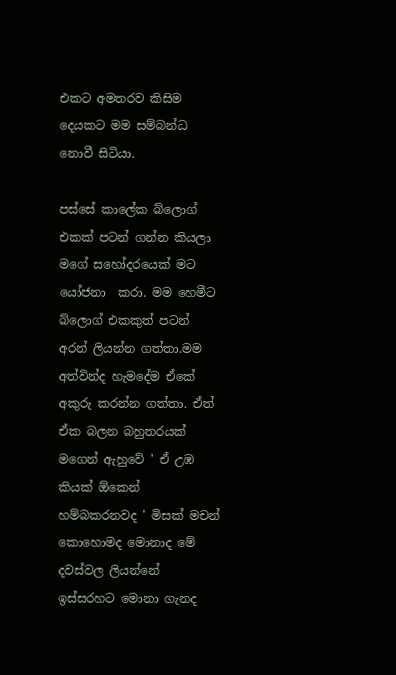එකට අමතරව කිසිම දෙයකට මම සම්බන්ධ නොවී සිටියා.

පස්සේ කාලේක බ්ලොග් එකක් පටන් ගන්න කියලා මගේ සහෝදරයෙක් මට යෝජනා  කරා. මම හෙමීට බ්ලොග් එකකුත් පටන් අරන් ලියන්න ගත්තා.මම අත්වින්ද හැමදේම ඒකේ අකුරු කරන්න ගත්තා. ඒත් ඒක බලන බහුතරයක් මගෙන් ඇහුවේ ' ඒ උඹ කියක් ඕකෙන් හම්බකරනවද ' මිසක් මචන් කොහොමද මොනාද මේ  දවස්වල ලියන්නේ ඉස්සරහට මොනා ගැනද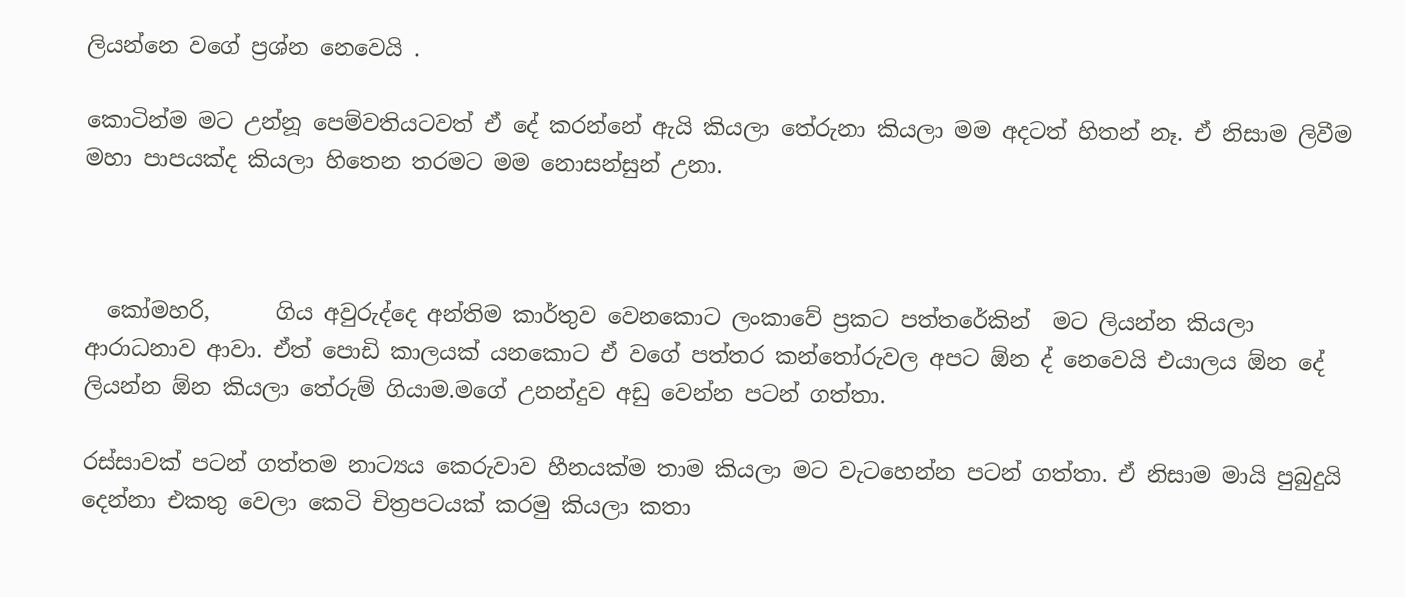ලියන්නෙ වගේ ප්‍රශ්න නෙවෙයි .

කොටින්ම මට උන්නූ පෙම්වතියටවත් ඒ දේ කරන්නේ ඇයි කියලා තේරුනා කියලා මම අදටත් හිතන් නෑ. ඒ නිසාම ලිවීම මහා පාපයක්ද කියලා හිතෙන තරමට මම නොසන්සුන් උනා.



  කෝමහරි,      ගිය අවුරුද්දෙ අන්තිම කාර්තුව වෙනකොට ලංකාවේ ප්‍රකට පත්තරේකින්  මට ලියන්න කියලා ආරාධනාව ආවා. ඒත් පොඩි කාලයක් යනකොට ඒ වගේ පත්තර කන්තෝරුවල අපට ඕන ද් නෙවෙයි එයාලය ඕන දේ ලියන්න ඕන කියලා තේරුම් ගියාම.මගේ උනන්දුව අඩු වෙන්න පටන් ගත්තා.

රස්සාවක් පටන් ගත්තම නාට්‍යය කෙරුවාව හීනයක්ම තාම කියලා මට වැටහෙන්න පටන් ගත්තා. ඒ නිසාම මායි පුබුදුයි දෙන්නා එකතු වෙලා කෙටි චිත්‍රපටයක් කරමු කියලා කතා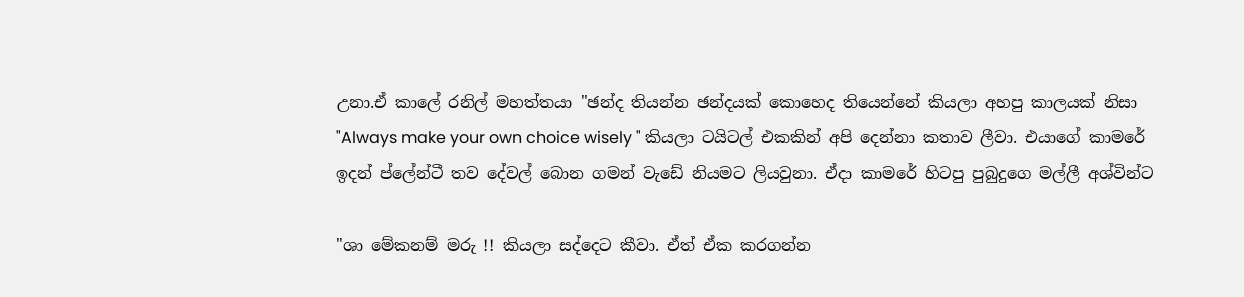උනා.ඒ කාලේ රනිල් මහත්තයා "ඡන්ද තියන්න ඡන්දයක් කොහෙද තියෙන්නේ කියලා අහපු කාලයක් නිසා  "Always make your own choice wisely " කියලා ටයිටල් එකකින් අපි දෙන්නා කතාව ලීවා. එයාගේ කාමරේ ඉදන් ප්ලේන්ටී තව දේවල් බොන ගමන් වැඩේ නියමට ලියවුනා. ඒදා කාමරේ හිටපු පුබුදුගෙ මල්ලී අශ්වින්ට

"ශා මේකනම් මරු !! කියලා සද්දෙට කීවා. ඒත් ඒක කරගන්න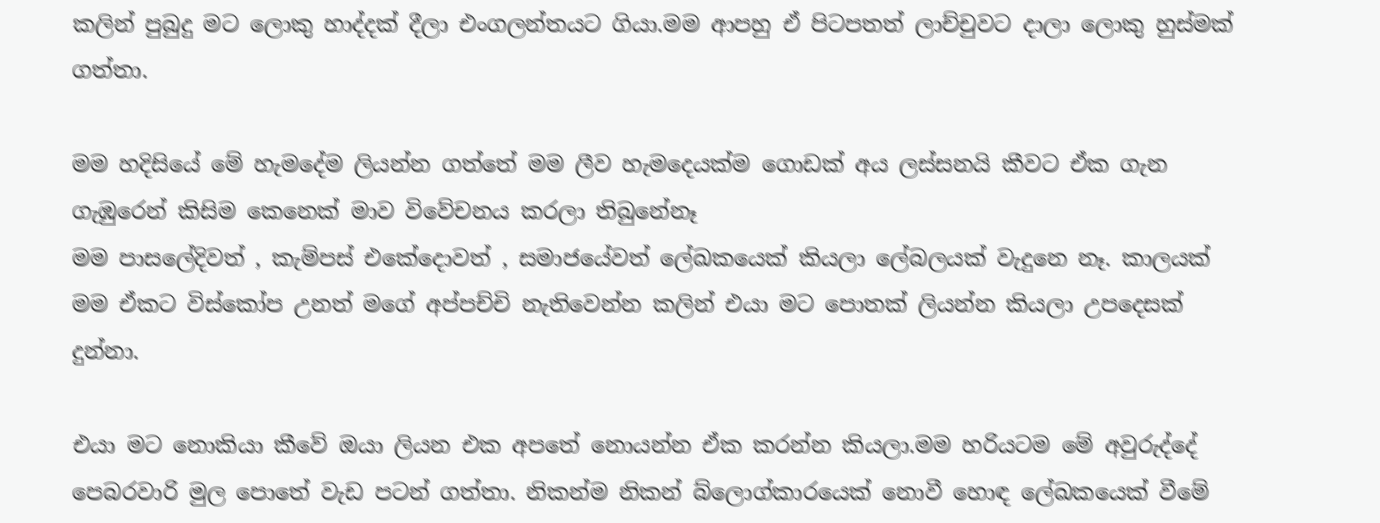කලින් පුබුදු මට ලොකු හාද්දක් දීලා එංගලන්තයට ගියා.මම ආපහු ඒ පිටපතත් ලාච්චුවට දාලා ලොකු හුස්මක් ගත්තා.

මම හදිසියේ මේ හැමදේම ලියන්න ගත්තේ මම ලීව හැමදෙයක්ම ගොඩක් අය ලස්සනයි කීවට ඒක ගැන ගැඹුරෙන් කිසිම කෙනෙක් මාව විවේචනය කරලා තිබුනේනෑ
මම පාසලේදිවත් , කැම්පස් එකේදොවත් , සමාජයේවත් ලේඛකයෙක් කියලා ලේබලයක් වැදුනෙ නෑ. කාලයක් මම ඒකට විස්කෝප උනත් මගේ අප්පච්චි නැතිවෙන්න කලින් එයා මට පොතක් ලියන්න කියලා උපදෙසක් දුන්නා.

එයා මට නොකියා කීවේ ඔයා ලියන එක අපතේ නොයන්න ඒක කරන්න කියලා.මම හරියටම මේ අවුරුද්දේ පෙබරවාරි මුල පොතේ වැඩ පටන් ගත්තා. නිකන්ම නිකන් බ්ලොග්කාරයෙක් නොවී හොඳ ලේඛකයෙක් වීමේ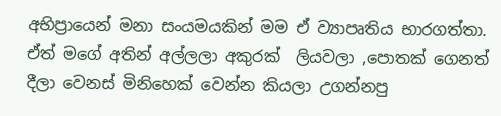අභිප්‍රායෙන් මනා සංයමයකින් මම ඒ ව්‍යාපෘතිය භාරගත්තා.
ඒත් මගේ අතින් අල්ලලා අකුරක්  ලියවලා ,පොතක් ගෙනත් දීලා වෙනස් මිනිහෙක් වෙන්න කියලා උගන්නපු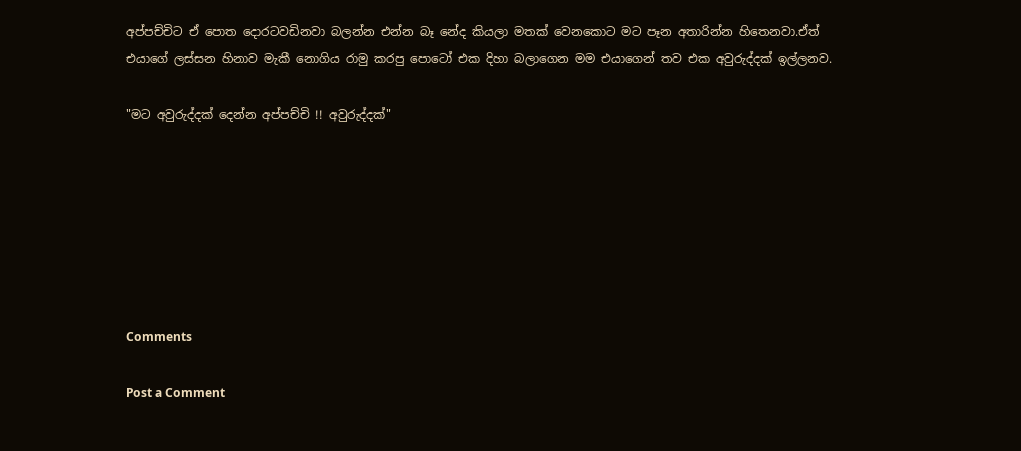අප්පච්චිට ඒ පොත දොරටවඩිනවා බලන්න එන්න බෑ නේද කියලා මතක් වෙනකොට මට පෑන අතාරින්න හිතෙනවා.ඒත් එයාගේ ලස්සන හිනාව මැකී නොගිය රාමු කරපු පොටෝ එක දිහා බලාගෙන මම එයාගෙන් තව එක අවුරුද්දක් ඉල්ලනව.

"මට අවුරුද්දක් දෙන්න අප්පච්චි !! අවුරුද්දක්"







Comments

Post a Comment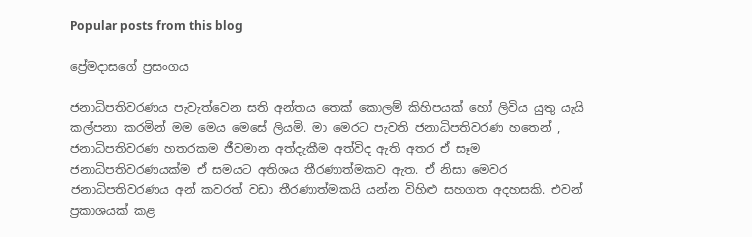Popular posts from this blog

ප්‍රේමදාසගේ ප්‍රසංගය

ජනාධිපතිවරණය පැවැත්වෙන සති අන්තය තෙක් කොලම් කිහිපයක් හෝ ලිවිය යුතු යැයි කල්පනා කරමින් මම මෙය මෙසේ ලියමි. මා මෙරට පැවති ජනාධිපතිවරණ හතෙන් , ජනාධිපතිවරණ හතරකම ජීවමාන අත්දැකීම අත්විද ඇති අතර ඒ සෑම ජනාධිපතිවරණයක්ම ඒ සමයට අතිශය තීරණාත්මකව ඇත. ඒ නිසා මෙවර ජනාධිපතිවරණය අන් කවරත් වඩා තීරණාත්මකයි යන්න විහිළු සහගත අදහසකි. එවන් ප්‍රකාශයක් කළ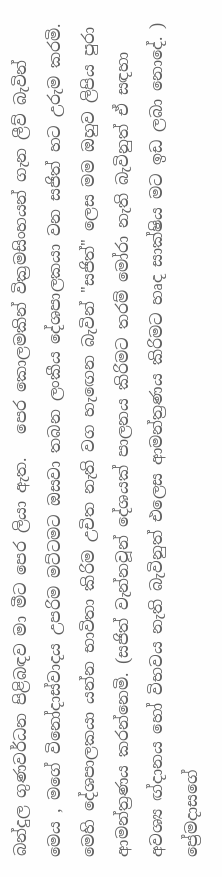බන්දුල ගුණවර්ධන පිළිබඳව මා මීට පෙර ලියා ඇත.   පෙර කොලමකින් වික්‍රමසිංහයන් ගැන ලීව් බැවින් මෙය , මගේ විනෝදාස්වාදය උපරිම මට්ටමට ඔසවා තබන ලංකීය දේශපාලකයා වන සජිත් හට උරුම කරමි. මෙහි දේශපාලකයා යන්න භාවිතා කිරිම උචිත නැති වග හැඟෙන බැවින් "සජිත්" ලෙස මම ඔහුව ලිපිය පුරා ආමන්ත්‍රණය කරන්නෙමි. (සජිත් වැන්නවූන් දේශයක් පාලනය කිරිමට තරම් මෝරා නැති බැවිනුත් ඒ සඳහා අවශ්‍ය ඟ්දානය හෝ විභවය නැති බැවිනුත් එලෙස ආමන්ත්‍රණය කිරිමට හෘද සාක්ෂිය මට ඉඩ ලබා නොදේ. )  ප්‍රේමදාසගේ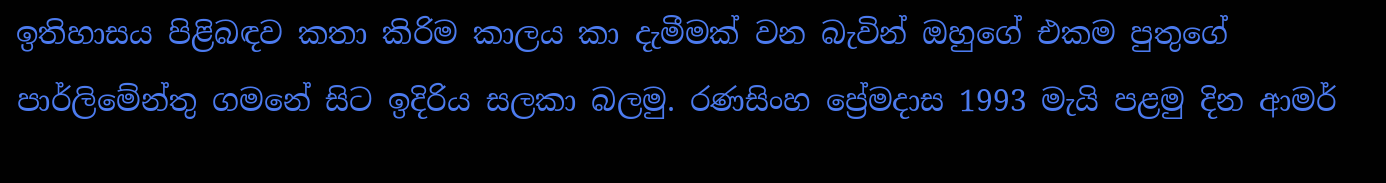ඉතිහාසය පිළිබඳව කතා කිරිම කාලය කා දැමීමක් වන බැවින් ඔහුගේ එකම පුතුගේ පාර්ලිමේන්තු ගමනේ සිට ඉදිරිය සලකා බලමු. රණසිංහ ප්‍රේමදාස 1993 මැයි පළමු දින ආමර්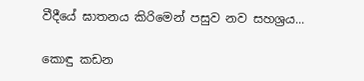වීදීයේ ඝාතනය කිරිමෙන් පසුව නව සහශ්‍රය...

කොඳු කඩන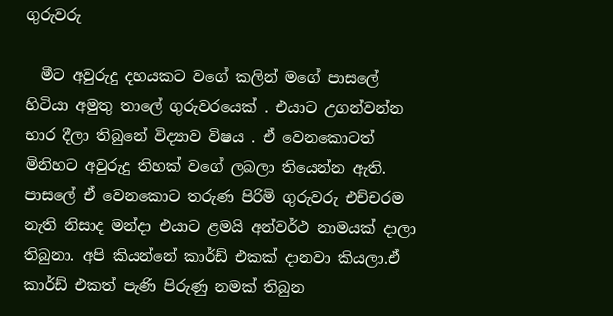ගුරුවරු

  මීට අවුරුදු දහයකට වගේ කලින් මගේ පාසලේ හිටියා අමුතු තාලේ ගුරුවරයෙක් . එයාට උගන්වන්න භාර දීලා තිබුනේ විද්‍යාව විෂය . ඒ වෙනකොටත් මිනිහට අවුරුදු තිහක් වගේ ලබලා තියෙන්න ඇති. පාසලේ ඒ වෙනකොට තරුණ පිරිමි ගුරුවරු එච්චරම නැති නිසාද මන්දා එයාට ළමයි අන්වර්ථ නාමයක් දාලා තිබුනා. අපි කියන්නේ කාර්ඩ් එකක් දානවා කියලා.ඒ කාර්ඩ් එකත් පැණි පිරුණු නමක් තිබුන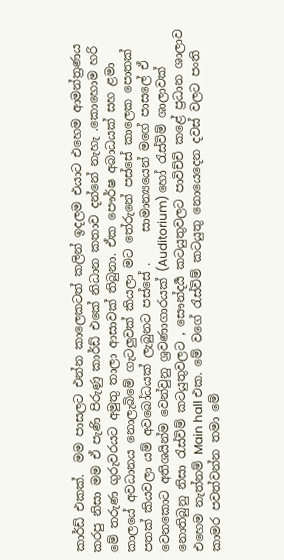කාර්ඩ් එකක්.  මම පාසලට එන්න කාලෙකටත් කලින් ඉදලම එයාට එහෙම ආමන්ත්‍රණය කරපු නිසා මම ඒ පැණි පිරුණු කාර්ඩ් එකේ නිධාන කතාව දන්නේ නැහැ .කොහොම හරි මේ තරුණ ගුරුවරයට අමුතු තාලා ආසාවක් තිබුනා. ඒක පෞර්ෂ අබාධයක් සහ ළමා කාලයේ අවධානය නොලැබිමේ ගැටලුවක් කියලා මට තේරුනේ පස්සේ කාලෙක පොතක් පතක් කියවලා යම් අවබෝධයක් ලැබුනට පස්සේ .     සාමාන්‍යයෙන් මගේ පාසලේ ඒ වෙනකොට අතිශයින්ම වෙන්වුනු ශ්‍රවණාගාරයක් (Auditorium) හෝ රැස්විම් ශාලාවක් නොතිබුනු නිසා රැස්විම් කටයුතුවලට , සෞන්දර්‍ය කටයුතුවලට පාවිච්චි කළේ ප්‍රධාන ශාලාව එහෙම නැත්නම් Main hall එක. මේ වගේ රැස්විම් කටයුතු නොයෙදෙන දවස් වලට පංති කාමර පවත්වන්න තමා මේ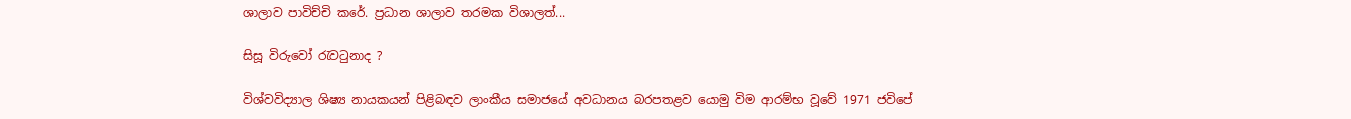ශාලාව පාවිච්චි කරේ. ප්‍රධාන ශාලාව තරමක විශාලත්...

සිසූ විරුවෝ රැවටුනාද ?

විශ්වවිද්‍යාල ශිෂ්‍ය නායකයන් පිළිබඳව ලාංකීය සමාජයේ අවධානය බරපතළව යොමු විම ආරම්භ වූවේ 1971 ජවිපේ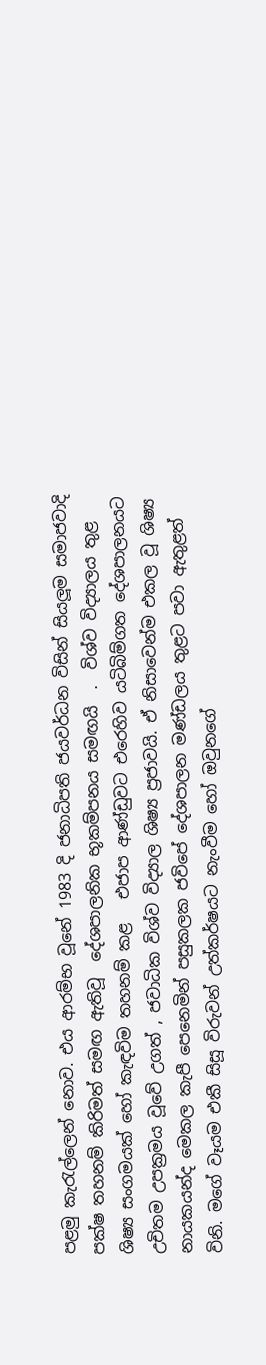පළමු කැරැල්ලෙන් නොව. එය ආරම්භ වූනේ 1983 දි ජනාධිපති ජයවර්ධන විසින් සියලූම සමාජවාදි පක්ෂ තහනම් කිරිමත් සමඟ ඇතිවූ  දේශපාලනික භූකම්පනය සමඟයි  .  විශ්ව විද්‍යාලය තුළ ශිෂ්‍ය සංගමයක් හෝ කැඳවිම තහනම් කළ   එජාප ආණ්ඩුවට එරෙහිව යටිබිම්ගත දේශපාලනයට උචිතම උපක්‍රමය වූවේ උගත් , ජවාධික විශ්ව විද්‍යාල ශිෂ්‍ය ප්‍රජාවයි. ඒ නිසාවෙන්ම එකල වූ ශිෂ්‍ය නායකයන්ද මෙකල කැපී පෙනෙමින් පසුකලක ජවිපේ දේශපාලන මණ්ඩලය තුළට පවා ඇතුළත් විනි. මගේ වෑයම එකී සිසූ විරුවන් උත්කර්ෂයට නැංවීම හෝ ඔවුනගේ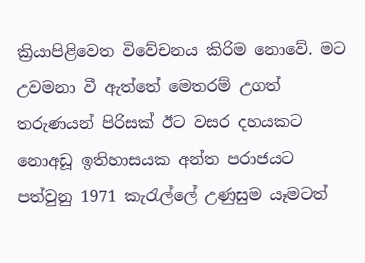ක්‍රියාපිළිවෙත විවේචනය කිරිම නොවේ. මට උවමනා වී ඇත්තේ මෙතරම් උගත් තරුණයන් පිරිසක් ඊට වසර දහයකට නොඅඩූ ඉතිහාසයක අන්ත පරාජයට පත්වුනු 1971 කැරැල්ලේ උණුසුම යෑමටත්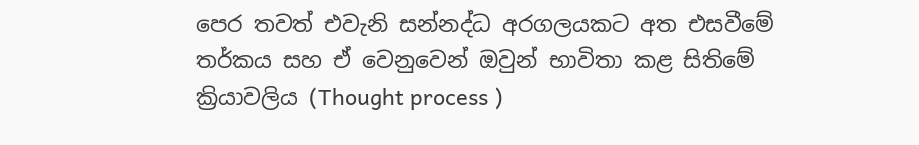පෙර තවත් එවැනි සන්නද්ධ අරගලයකට අත එසවීමේ තර්කය සහ ඒ වෙනුවෙන් ඔවුන් භාවිතා කළ සිතිමේ ක්‍රියාවලිය (Thought process )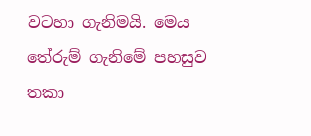වටහා ගැනිමයි. මෙය තේරුම් ගැනිමේ පහසුව තකා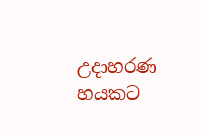උදාහරණ හයකට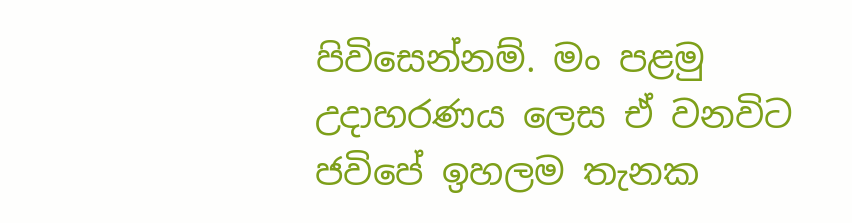පිවිසෙන්නම්. මං පළමු  උදාහරණය ලෙස ඒ වනවිට ජවිපේ ඉහලම තැනක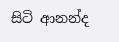සිටි ආනන්ද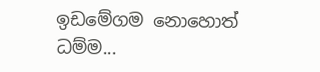ඉඩමේගම නොහොත් ධම්ම...